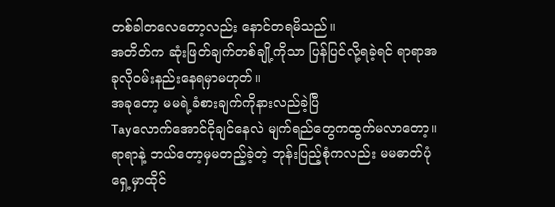တစ်ခါတလေတော့လည်း နောင်တရမိသည်။
အတိတ်က ဆုံးဖြတ်ချက်တစ်ချို့ကိုသာ ပြန်ပြင်လို့ရခဲ့ရင် ရာရာအခုလိုဝမ်းနည်းနေရမှာမဟုတ်။
အခုတော့ မမရဲ့ခံစားချက်ကိုနားလည်ခဲ့ပြီ
Tayလောက်အောင်ငိုချင်နေလဲ မျက်ရည်တွေကထွက်မလာတော့။
ရာရာနဲ့ ဘယ်တော့မှမတည့်ခဲ့တဲ့ ဘုန်းပြည့်စုံကလည်း မမဓာတ်ပုံရှေ့မှာထိုင်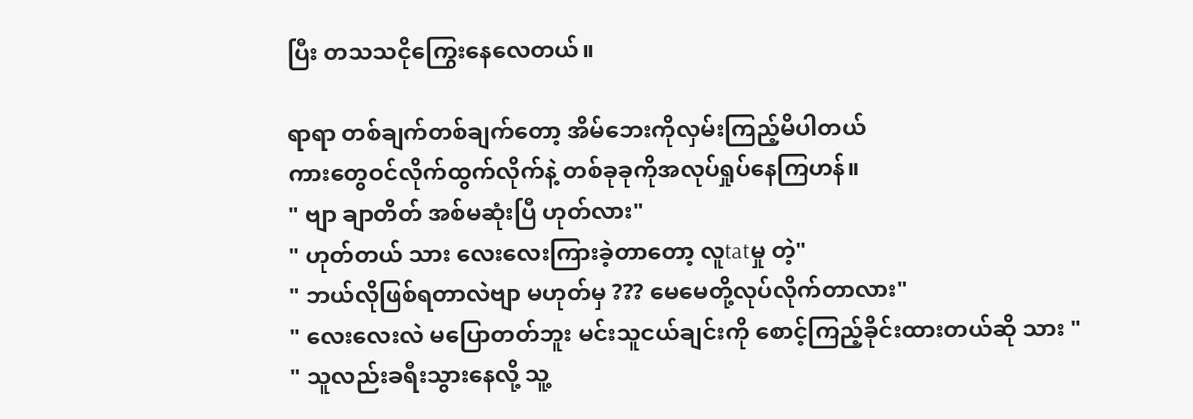ပြီး တသသငိုကြွေးနေလေတယ်။

ရာရာ တစ်ချက်တစ်ချက်တော့ အိမ်ဘေးကိုလှမ်းကြည့်မိပါတယ်
ကားတွေဝင်လိုက်ထွက်လိုက်နဲ့ တစ်ခုခုကိုအလုပ်ရှုပ်နေကြဟန်။
" ဗျာ ချာတိတ် အစ်မဆုံးပြီ ဟုတ်လား"
" ဟုတ်တယ် သား လေးလေးကြားခဲ့တာတော့ လူtatမှု တဲ့"
" ဘယ်လိုဖြစ်ရတာလဲဗျာ မဟုတ်မှ ??? မေမေတို့လုပ်လိုက်တာလား"
" လေးလေးလဲ မပြောတတ်ဘူး မင်းသူငယ်ချင်းကို စောင့်ကြည့်ခိုင်းထားတယ်ဆို သား "
" သူလည်းခရီးသွားနေလို့ သူ့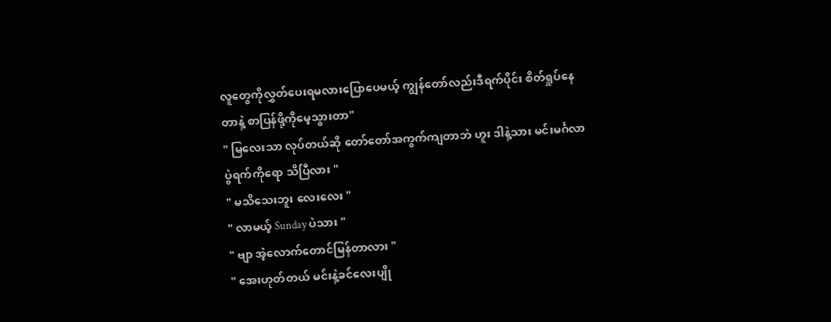လူတွေကိုလွှတ်ပေးရမလားပြောပေမယ့် ကျွန်တော်လည်းဒီရက်ပိုင်း စိတ်ရှုပ်နေတာနဲ့ စာပြန်ဖို့ကိုမေ့သွားတာ"
" မြလေးသာ လုပ်တယ်ဆို တော်တော်အကွက်ကျတာဘဲ ဟူး ဒါနဲ့သား မင်းမင်္ဂလာပွဲရက်ကိုရော သိပြီလား "
" မသိသေးဘူး လေးလေး "
" လာမယ့် Sunday ပဲသား "
" ဗျာ အဲ့လောက်တောင်မြန်တာလား "
" အေးဟုတ်တယ် မင်းနဲ့ခင်လေးပျို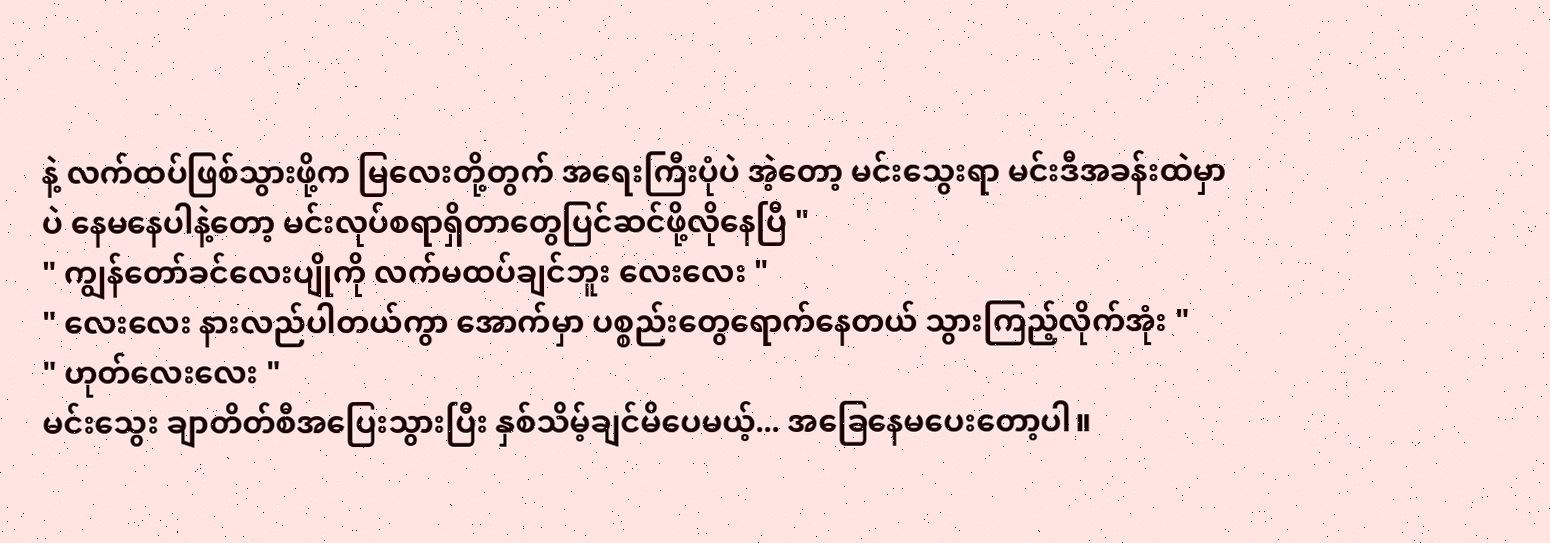နဲ့ လက်ထပ်ဖြစ်သွားဖို့က မြလေးတို့တွက် အရေးကြီးပုံပဲ အဲ့တော့ မင်းသွေးရာ မင်းဒီအခန်းထဲမှာပဲ နေမနေပါနဲ့တော့ မင်းလုပ်စရာရှိတာတွေပြင်ဆင်ဖို့လိုနေပြီ "
" ကျွန်တော်ခင်လေးပျိုကို လက်မထပ်ချင်ဘူး လေးလေး "
" လေးလေး နားလည်ပါတယ်ကွာ အောက်မှာ ပစ္စည်းတွေရောက်နေတယ် သွားကြည့်လိုက်အုံး "
" ဟုတ်လေးလေး "
မင်းသွေး ချာတိတ်စီအပြေးသွားပြီး နှစ်သိမ့်ချင်မိပေမယ့်... အခြေနေမပေးတော့ပါ။